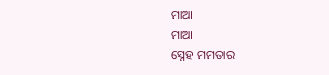ମାଆ
ମାଆ
ସ୍ନେହ ମମତାର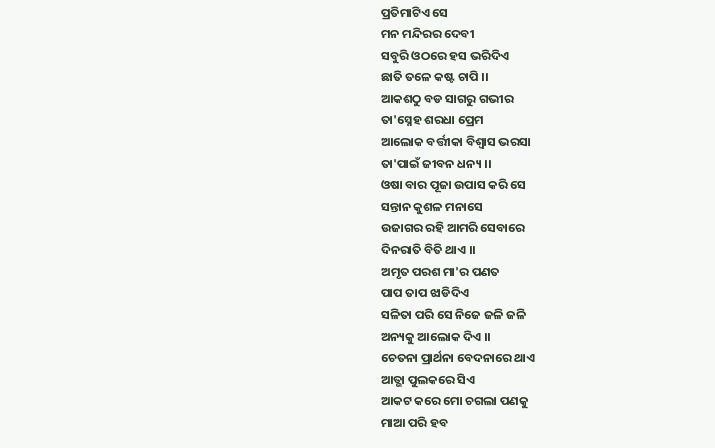ପ୍ରତିମାଟିଏ ସେ
ମନ ମନ୍ଦିରର ଦେବୀ
ସବୁରି ଓଠରେ ହସ ଭରିଦିଏ
ଛାତି ତଳେ କଷ୍ଟ ଚାପି ।।
ଆକଶଠୁ ବଡ ସାଗରୁ ଗଭୀର
ତା'ସ୍ନେହ ଶରଧା ପ୍ରେମ
ଆଲୋକ ବର୍ତ୍ତୀକା ବିଶ୍ୱାସ ଭରସା
ତା'ପାଇଁ ଜୀବନ ଧନ୍ୟ ।।
ଓଷା ବାର ପୂଜା ଉପାସ କରି ସେ
ସନ୍ତାନ କୁଶଳ ମନାସେ
ଉଜାଗର ରହି ଆମରି ସେବାରେ
ଦିନରାତି ବିତି ଥାଏ ।।
ଅମୃତ ପରଶ ମା'ର ପଣତ
ପାପ ତାପ ଝାଡିଦିଏ
ସଳିତା ପରି ସେ ନିଜେ ଜଳି ଜଳି
ଅନ୍ୟକୁ ଆଲୋକ ଦିଏ ।।
ଚେତନା ପ୍ରାର୍ଥନା ବେଦନାରେ ଥାଏ
ଆତ୍ଭା ପୁଲକରେ ସିଏ
ଆକଟ କରେ ମୋ ଚଗଲା ପଣକୁ
ମାଆ ପରି ହବ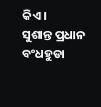କିଏ ।
ସୁଶାନ୍ତ ପ୍ରଧାନ
ବଂଧହୁଡା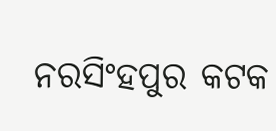ନରସିଂହପୁର କଟକ